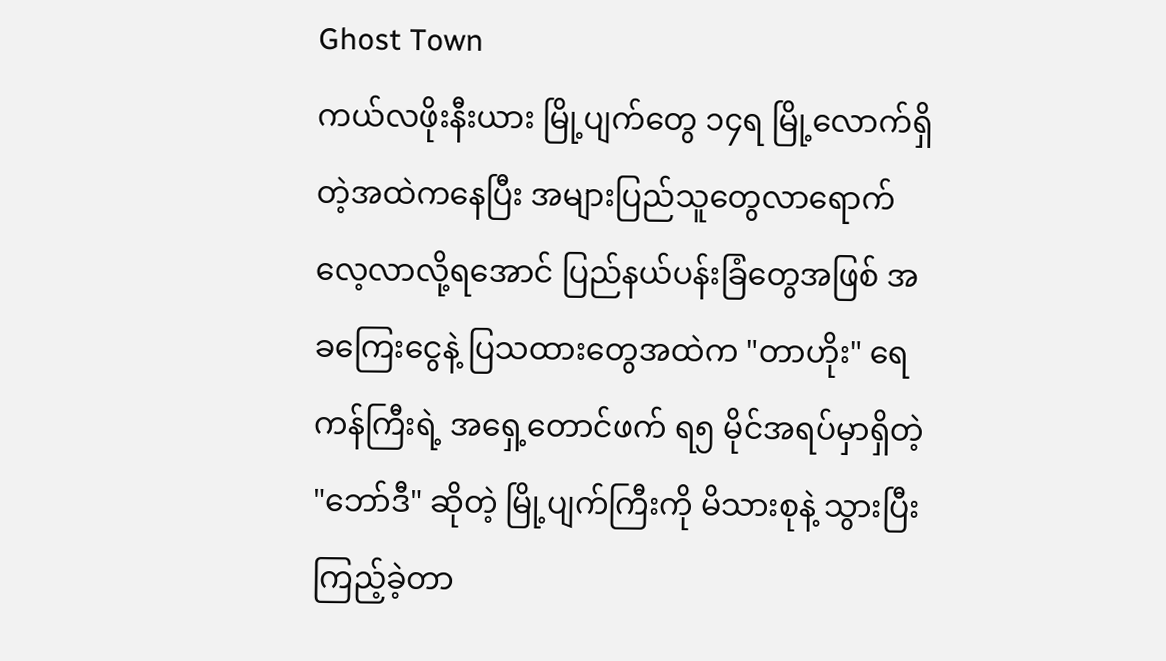Ghost Town
ကယ်လဖိုးနီးယား မြို့ပျက်တွေ ၁၄ရ မြို့လောက်ရှိတဲ့အထဲကနေပြီး အများပြည်သူတွေလာရောက်လေ့လာလို့ရအောင် ပြည်နယ်ပန်းခြံတွေအဖြစ် အခကြေးငွေနဲ့ ပြသထားတွေအထဲက "တာဟိုး" ရေကန်ကြီးရဲ့ အရှေ့တောင်ဖက် ရ၅ မိုင်အရပ်မှာရှိတဲ့ "ဘော်ဒီ" ဆိုတဲ့ မြို့ပျက်ကြီးကို မိသားစုနဲ့ သွားပြီးကြည့်ခဲ့တာ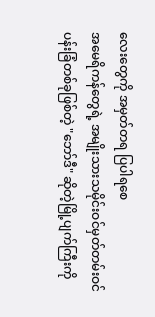လေးတွေကို အမှတ်တရ ပြပါရစေ
အမေရိကန်တွေရဲ့ အမျိုးသားသမိုင်းဝင်မှတ်တမ်းဝင်ပန်းခြံတစ်ခုဖြစ်တဲ့ "ဘော်ဒီ" ဆိုတဲ့မြို့ပျက်ကြီးကို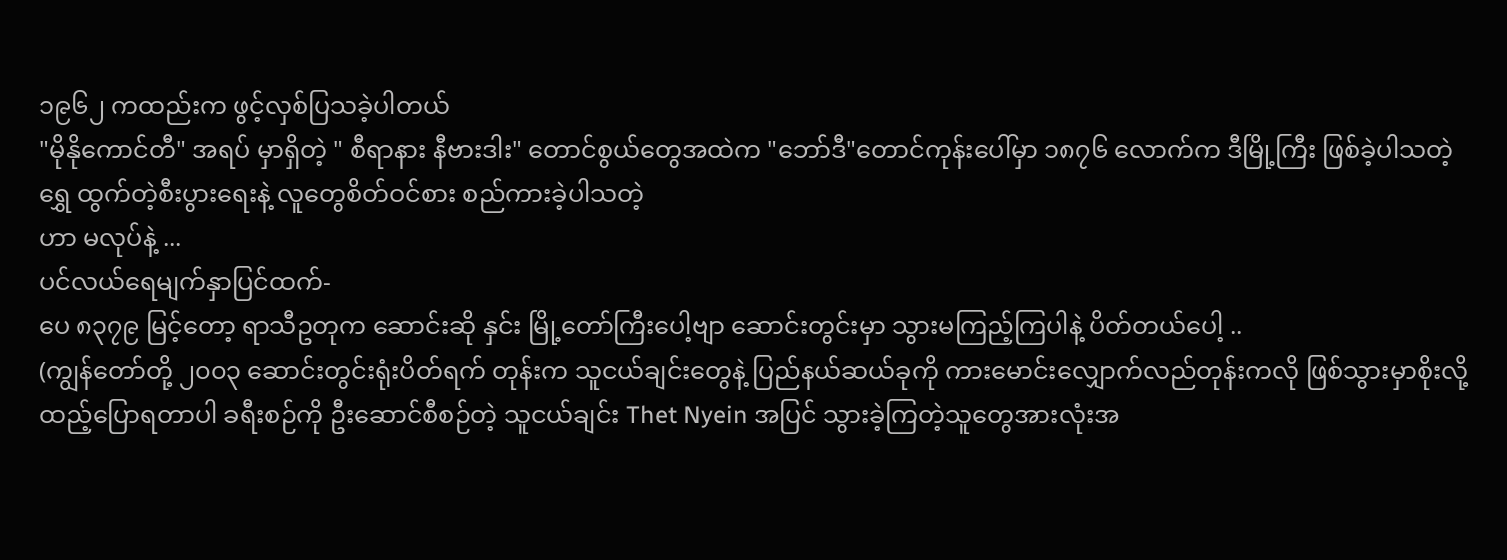၁၉၆၂ ကထည်းက ဖွင့်လှစ်ပြသခဲ့ပါတယ်
"မိုနိုကောင်တီ" အရပ် မှာရှိတဲ့ " စီရာနား နီဗားဒါး" တောင်စွယ်တွေအထဲက "ဘော်ဒီ"တောင်ကုန်းပေါ်မှာ ၁၈၇၆ လောက်က ဒီမြို့ကြီး ဖြစ်ခဲ့ပါသတဲ့ ရွှေ ထွက်တဲ့စီးပွားရေးနဲ့ လူတွေစိတ်ဝင်စား စည်ကားခဲ့ပါသတဲ့
ဟာ မလုပ်နဲ့ ...
ပင်လယ်ရေမျက်နှာပြင်ထက်-
ပေ ၈၃၇၉ မြင့်တော့ ရာသီဥတုက ဆောင်းဆို နှင်း မြို့တော်ကြီးပေါ့ဗျာ ဆောင်းတွင်းမှာ သွားမကြည့်ကြပါနဲ့ ပိတ်တယ်ပေါ့ ..
(ကျွန်တော်တို့ ၂၀၀၃ ဆောင်းတွင်းရုံးပိတ်ရက် တုန်းက သူငယ်ချင်းတွေနဲ့ ပြည်နယ်ဆယ်ခုကို ကားမောင်းလျှောက်လည်တုန်းကလို ဖြစ်သွားမှာစိုးလို့
ထည့်ပြောရတာပါ ခရီးစဉ်ကို ဦးဆောင်စီစဉ်တဲ့ သူငယ်ချင်း Thet Nyein အပြင် သွားခဲ့ကြတဲ့သူတွေအားလုံးအ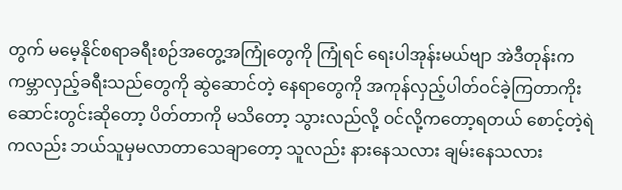တွက် မမေ့နိုင်စရာခရီးစဉ်အတွေ့အကြုံတွေကို ကြုံရင် ရေးပါအုန်းမယ်ဗျာ အဲဒီတုန်းက ကမ္ဘာလှည့်ခရီးသည်တွေကို ဆွဲဆောင်တဲ့ နေရာတွေကို အကုန်လှည့်ပါတ်ဝင်ခဲ့ကြတာကိုး ဆောင်းတွင်းဆိုတော့ ပိတ်တာကို မသိတော့ သွားလည်လို့ ဝင်လို့ကတော့ရတယ် စောင့်တဲ့ရဲကလည်း ဘယ်သူမှမလာတာသေချာတော့ သူလည်း နားနေသလား ချမ်းနေသလား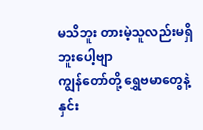မသိဘူး တားမဲ့သူလည်းမရှိဘူးပေါ့ဗျာ
ကျွန်တော်တို့ ရွှေဗမာတွေနဲ့ နှင်း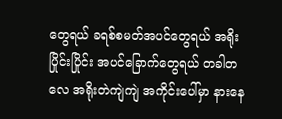တွေရယ် ခရစ်စမတ်အပင်တွေရယ် အရိုးပြိုင်းပြိုင်း အပင်ခြောက်တွေရယ် တခါတလေ အရိုးတဲကျဲကျဲ အကိုင်းပေါ်မှာ နားနေ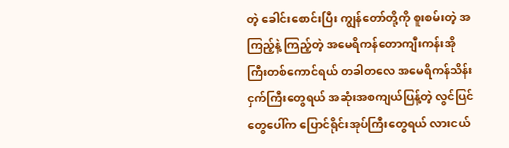တဲ့ ခေါင်းစောင်းပြီး ကျွန်တော်တို့ကို စူးစမ်းတဲ့ အကြည့်နဲ့ ကြည့်တဲ့ အမေရိကန်တောကျီးကန်းအိုကြီးတစ်ကောင်ရယ် တခါတလေ အမေရိကန်သိန်းငှက်ကြီးတွေရယ် အဆုံးအစကျယ်ပြန့်တဲ့ လွင်ပြင်တွေပေါ်က ပြောင်ရိုင်းအုပ်ကြီးတွေရယ် လားငယ်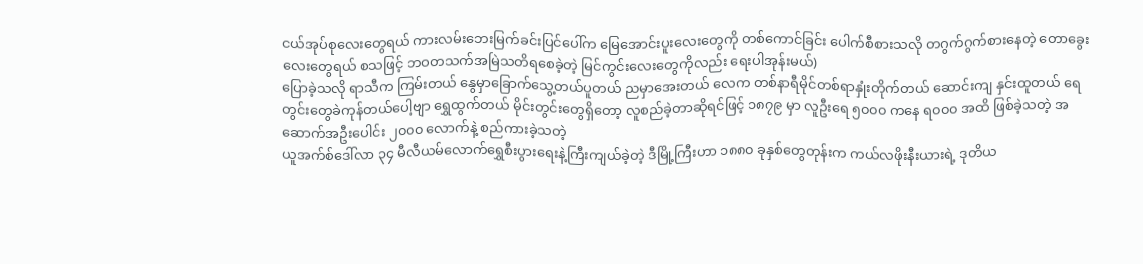ငယ်အုပ်စုလေးတွေရယ် ကားလမ်းဘေးမြက်ခင်းပြင်ပေါ်က မြေအောင်းပူးလေးတွေကို တစ်ကောင်ခြင်း ပေါက်စီစားသလို တဂွက်ဂွက်စားနေတဲ့ တောခွေးလေးတွေရယ် စသဖြင့် ဘဝတသက်အမြဲသတိရစေခဲ့တဲ့ မြင်ကွင်းလေးတွေကိုလည်း ရေးပါအုန်းမယ်)
ပြောခဲ့သလို ရာသီက ကြမ်းတယ် နွေမှာခြောက်သွေ့တယ်ပူတယ် ညမှာအေးတယ် လေက တစ်နာရီမိုင်တစ်ရာနှုံးတိုက်တယ် ဆောင်းကျ နှင်းထူတယ် ရေတွင်းတွေခဲကုန်တယ်ပေါ့ဗျာ ရွှေထွက်တယ် မိုင်းတွင်းတွေရှိတော့ လူစည်ခဲ့တာဆိုရင်ဖြင့် ၁၈၇၉ မှာ လူဦးရေ ၅၀၀၀ ကနေ ရ၀၀၀ အထိ ဖြစ်ခဲ့သတဲ့ အဆောက်အဦးပေါင်း ၂၀၀၀ လောက်နဲ့ စည်ကားခဲ့သတဲ့
ယူအက်စ်ဒေါ်လာ ၃၄ မီလီယမ်လောက်ရွှေစီးပွားရေးနဲ့ကြီးကျယ်ခဲ့တဲ့ ဒီမြို့ကြီးဟာ ၁၈၈၀ ခုနှစ်တွေတုန်းက ကယ်လဖိုးနီးယားရဲ့ ဒုတိယ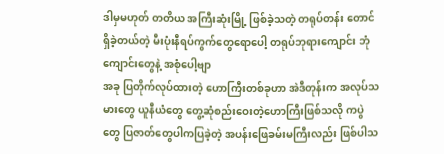ဒါမှမဟုတ် တတိယ အကြီးဆုံးမြို့ ဖြစ်ခဲ့သတဲ့ တရုပ်တန်း တောင် ရှိခဲ့တယ်တဲ့ မီးပုံးနီရပ်ကွက်တွေရောပေါ့ တရုပ်ဘုရားကျောင်း ဘုံကျောင်းတွေနဲ့ အစုံပေါ့ဗျာ
အခု ပြတိုက်လုပ်ထားတဲ့ ဟောကြီးတစ်ခုဟာ အဲဒီတုန်းက အလုပ်သမားတွေ ယူနီယံတွေ တွေ့ဆုံစည်းဝေးတဲ့ဟောကြီးဖြစ်သလို ကပွဲတွေ ပြဇာတ်တွေပါကပြခဲ့တဲ့ အပန်းဖြေခမ်းမကြီးလည်း ဖြစ်ပါသ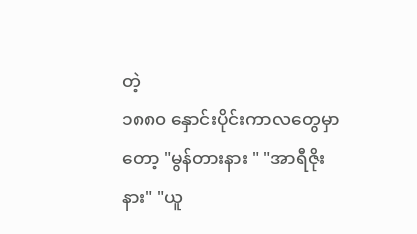တဲ့
၁၈၈၀ နှောင်းပိုင်းကာလတွေမှာတော့ "မွန်တားနား " "အာရီဇိုးနား" "ယူ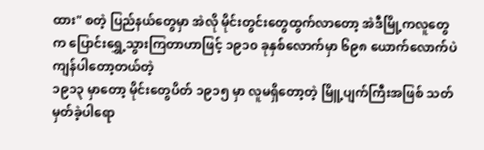ထား" စတဲ့ ပြည်နယ်တွေမှာ အဲလို မိုင်းတွင်းတွေထွက်လာတော့ အဲဒီမြို့ကလူတွေက ပြောင်းရွှေ့သွားကြတာဟာဖြင့် ၁၉၁၀ ခုနှစ်လောက်မှာ ၆၉၈ ယောက်လောက်ပဲ ကျန်ပါတော့တယ်တဲ့
၁၉၁၃ မှာတော့ မိုင်းတွေပိတ် ၁၉၁၅ မှာ လူမရှိတော့တဲ့ မြိူ့ပျက်ကြီးအဖြစ် သတ်မှတ်ခဲ့ပါရော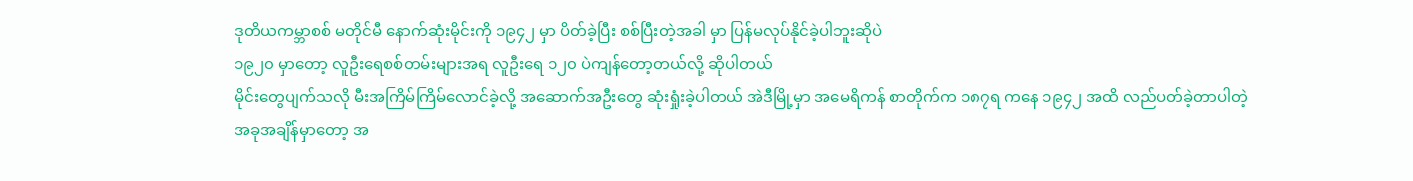ဒုတိယကမ္ဘာစစ် မတိုင်မီ နောက်ဆုံးမိုင်းကို ၁၉၄၂ မှာ ပိတ်ခဲ့ပြီး စစ်ပြီးတဲ့အခါ မှာ ပြန်မလုပ်နိုင်ခဲ့ပါဘူးဆိုပဲ
၁၉၂၀ မှာတော့ လူဦးရေစစ်တမ်းများအရ လူဦးရေ ၁၂၀ ပဲကျန်တော့တယ်လို့ ဆိုပါတယ်
မိုင်းတွေပျက်သလို မီးအကြိမ်ကြိမ်လောင်ခဲ့လို့ အဆောက်အဦးတွေ ဆုံးရှုံးခဲ့ပါတယ် အဲဒီမြို့မှာ အမေရိကန် စာတိုက်က ၁၈၇ရ ကနေ ၁၉၄၂ အထိ လည်ပတ်ခဲ့တာပါတဲ့
အခုအချိန်မှာတော့ အ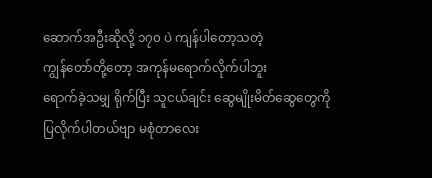ဆောက်အဦးဆိုလို့ ၁၇၀ ပဲ ကျန်ပါတော့သတဲ့
ကျွန်တော်တို့တော့ အကုန်မရောက်လိုက်ပါဘူး
ရောက်ခဲ့သမျှ ရိုက်ပြီး သူငယ်ချင်း ဆွေမျိုးမိတ်ဆွေတွေကို ပြလိုက်ပါတယ်ဗျာ မစုံတာလေး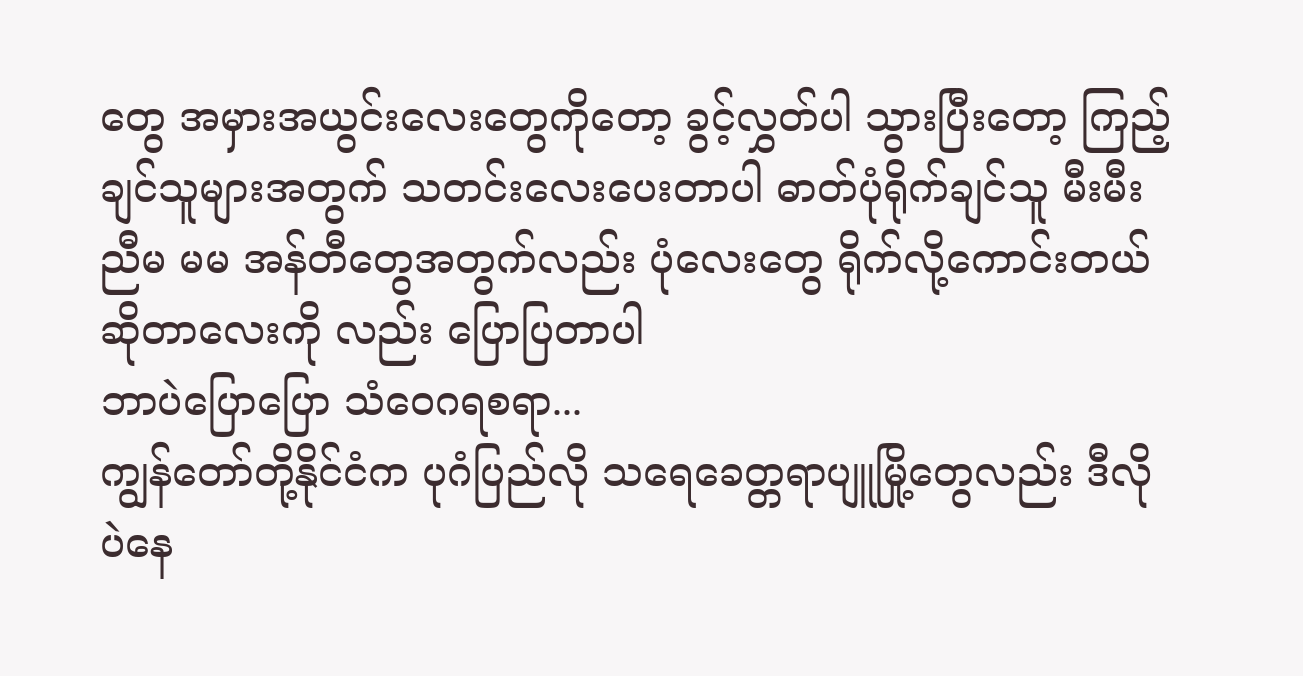တွေ အမှားအယွင်းလေးတွေကိုတော့ ခွင့်လွှတ်ပါ သွားပြီးတော့ ကြည့်ချင်သူများအတွက် သတင်းလေးပေးတာပါ ဓာတ်ပုံရိုက်ချင်သူ မီးမီး ညီမ မမ အန်တီတွေအတွက်လည်း ပုံလေးတွေ ရိုက်လို့ကောင်းတယ်ဆိုတာလေးကို လည်း ပြောပြတာပါ
ဘာပဲပြောပြော သံဝေဂရစရာ...
ကျွန်တော်တို့နိုင်ငံက ပုဂံပြည်လို သရေခေတ္တရာပျူမြို့တွေလည်း ဒီလို ပဲနေ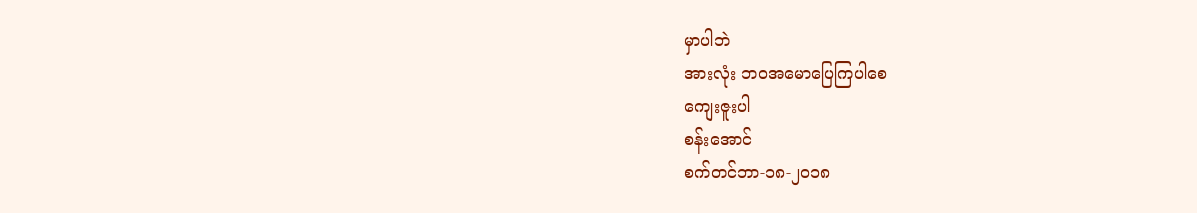မှာပါဘဲ
အားလုံး ဘဝအမောပြေကြပါစေ
ကျေးဇူးပါ
စန်းအောင်
စက်တင်ဘာ-၁၈-၂၀၁၈